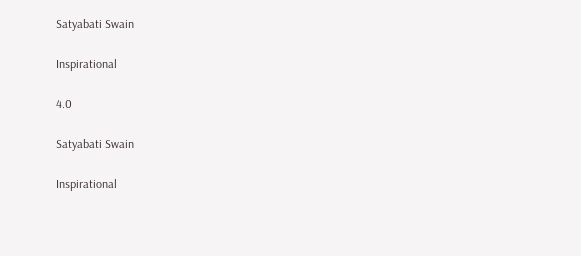Satyabati Swain

Inspirational

4.0

Satyabati Swain

Inspirational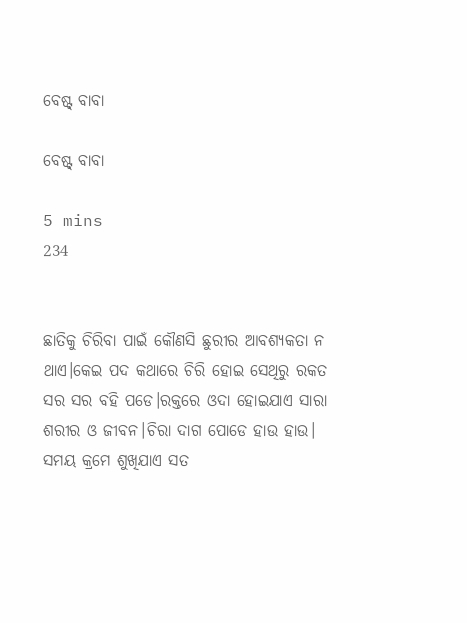ବେଷ୍ଟ୍ ବାବା

ବେଷ୍ଟ୍ ବାବା

5 mins
234


ଛାତିକୁ ଚିରିବା ପାଇଁ କୌଣସି ଛୁରୀର ଆବଶ୍ୟକତା ନ ଥାଏ।କେଇ ପଦ କଥାରେ ଚିରି ହୋଇ ସେଥିରୁ ରକତ ସର ସର ବହି ପଡେ।ରକ୍ତରେ ଓଦା ହୋଇଯାଏ ସାରା ଶରୀର ଓ ଜୀବନ।ଚିରା ଦାଗ ପୋଡେ ହାଉ ହାଉ। ସମୟ କ୍ରମେ ଶୁଖିଯାଏ ସତ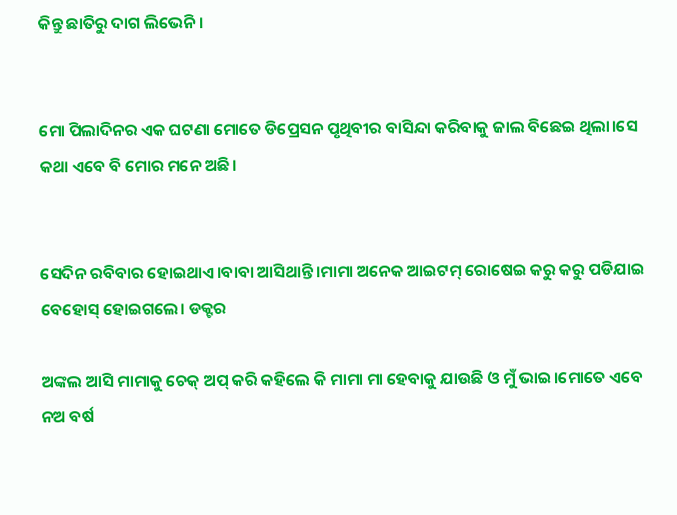କିନ୍ତୁ ଛାତିରୁ ଦାଗ ଲିଭେନି।


ମୋ ପିଲାଦିନର ଏକ ଘଟଣା ମୋତେ ଡିପ୍ରେସନ ପୃଥିବୀର ବାସିନ୍ଦା କରିବାକୁ ଜାଲ ବିଛେଇ ଥିଲା।ସେ କଥା ଏବେ ବି ମୋର ମନେ ଅଛି।


ସେଦିନ ରବିବାର ହୋଇଥାଏ।ବାବା ଆସିଥାନ୍ତି।ମାମା ଅନେକ ଆଇଟମ୍ ରୋଷେଇ କରୁ କରୁ ପଡିଯାଇ ବେହୋସ୍ ହୋଇଗଲେ। ଡକ୍ଟର

ଅଙ୍କଲ ଆସି ମାମାକୁ ଚେକ୍ ଅପ୍ କରି କହିଲେ କି ମାମା ମା ହେବାକୁ ଯାଉଛି ଓ ମୁଁ ଭାଇ।ମୋତେ ଏବେ ନଅ ବର୍ଷ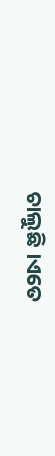ଚାଲୁଛି ।ଏତେ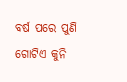ବର୍ଷ ପରେ ପୁଣି ଗୋଟିଏ କୁନି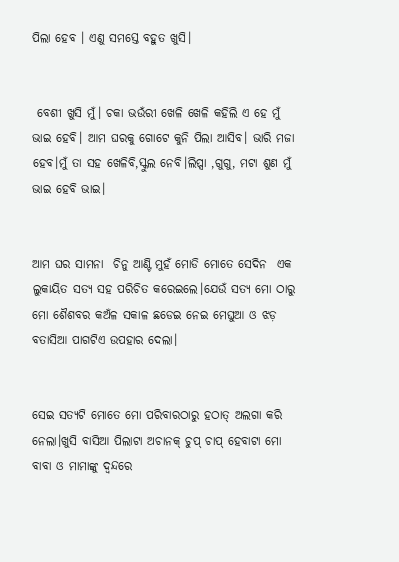ପିଲା ହେବ । ଏଣୁ ସମସ୍ତେ ବହୁତ ଖୁସି।


 ବେଶୀ ଖୁସି ମୁଁ। ଚକା ଭଉଁରୀ ଖେଳି ଖେଳି କହିଲି ଏ ହେ ମୁଁ ଭାଇ ହେବି। ଆମ ଘରକୁ ଗୋଟେ କୁନି ପିଲା ଆସିବ। ଭାରି ମଜା ହେବ।ମୁଁ ତା ସହ ଖେଳିବି,ସ୍କୁଲ ନେବି।ଲିପ୍ସା ,ଗୁଗୁ, ମଟା ଶୁଣ ମୁଁ ଭାଇ ହେବି ଭାଇ।


ଆମ ଘର ସାମନା  ଚିନୁ ଆଣ୍ଟି ମୁହଁ ମୋଡି ମୋତେ ସେଦିନ  ଏକ ଲୁକାୟିତ ସତ୍ୟ ସହ ପରିଚିତ କରେଇଲେ।ଯେଉଁ ସତ୍ୟ ମୋ ଠାରୁ ମୋ ଶୈଶବର କଅଁଳ ସକାଳ ଛଡେଇ ନେଇ ମେଘୁଆ ଓ ଝଡ଼ ବତାସିଆ ପାଗଟିଏ ଉପହାର ଦେଲା।


ସେଇ ସତ୍ୟଟି ମୋତେ ମୋ ପରିବାରଠାରୁ ହଠାତ୍ ଅଲଗା କରି ନେଲା।ଖୁସି ବାସିଆ ପିଲାଟା ଅଚାନକ୍ ଚୁପ୍ ଚାପ୍ ହେବାଟା ମୋ ବାବା ଓ ମାମାଙ୍କୁ ଦ୍ଵନ୍ଦରେ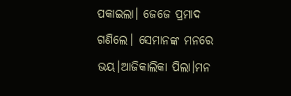ପକାଇଲା। ଜେଜେ ପ୍ରମାଦ ଗଣିଲେ। ସେମାନଙ୍କ ମନରେ ଭୟ।ଆଜିକାଲିକା ପିଲା।ମନ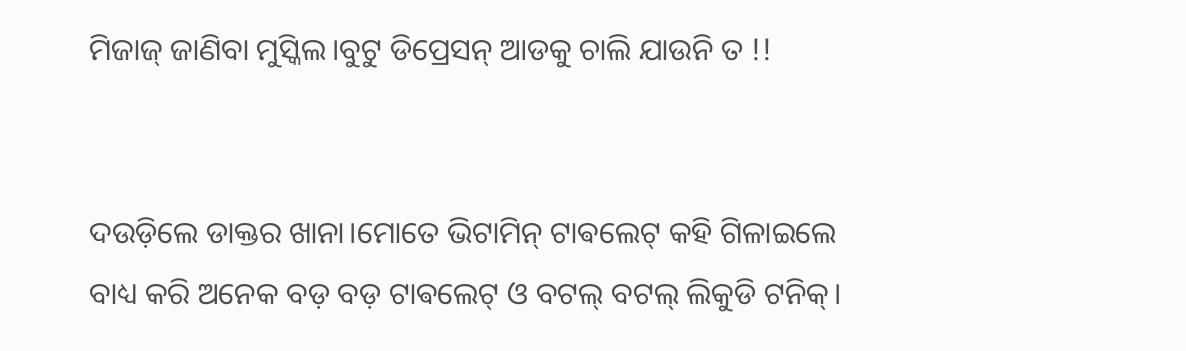ମିଜାଜ୍ ଜାଣିବା ମୁସ୍କିଲ।ବୁଟୁ ଡିପ୍ରେସନ୍ ଆଡକୁ ଚାଲି ଯାଉନି ତ !!


ଦଉଡ଼ିଲେ ଡାକ୍ତର ଖାନା।ମୋତେ ଭିଟାମିନ୍ ଟାଵଲେଟ୍ କହି ଗିଳାଇଲେ ବାଧ୍ୟ କରି ଅନେକ ବଡ଼ ବଡ଼ ଟାଵଲେଟ୍ ଓ ବଟଲ୍ ବଟଲ୍ ଲିକୁଡି ଟନିକ୍।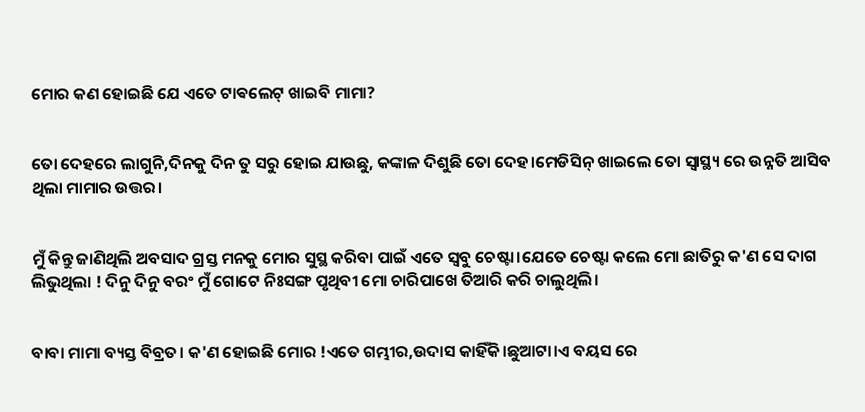ମୋର କଣ ହୋଇଛି ଯେ ଏତେ ଟାଵଲେଟ୍ ଖାଇବି ମାମା?


ତୋ ଦେହରେ ଲାଗୁନି,ଦିନକୁ ଦିନ ତୁ ସରୁ ହୋଇ ଯାଉଛୁ, କଙ୍କାଳ ଦିଶୁଛି ତୋ ଦେହ।ମେଡିସିନ୍ ଖାଇଲେ ତୋ ସ୍ୱାସ୍ଥ୍ୟ ରେ ଉନ୍ନତି ଆସିବ ଥିଲା ମାମାର ଉତ୍ତର।


ମୁଁ କିନ୍ତୁ ଜାଣିଥିଲି ଅବସାଦ ଗ୍ରସ୍ତ ମନକୁ ମୋର ସୁସ୍ଥ କରିବା ପାଇଁ ଏତେ ସ୍ଵବୁ ଚେଷ୍ଟା।ଯେତେ ଚେଷ୍ଟା କଲେ ମୋ ଛାତିରୁ କ'ଣ ସେ ଦାଗ ଲିଭୁଥିଲା ! ଦିନୁ ଦିନୁ ବରଂ ମୁଁ ଗୋଟେ ନିଃସଙ୍ଗ ପୃଥିବୀ ମୋ ଚାରିପାଖେ ତିଆରି କରି ଚାଲୁଥିଲି।


ବାବା ମାମା ବ୍ୟସ୍ତ ବିବ୍ରତ। କ'ଣ ହୋଇଛି ମୋର !ଏତେ ଗମ୍ଭୀର,ଉଦାସ କାହିଁକି।ଛୁଆଟା।ଏ ବୟସ ରେ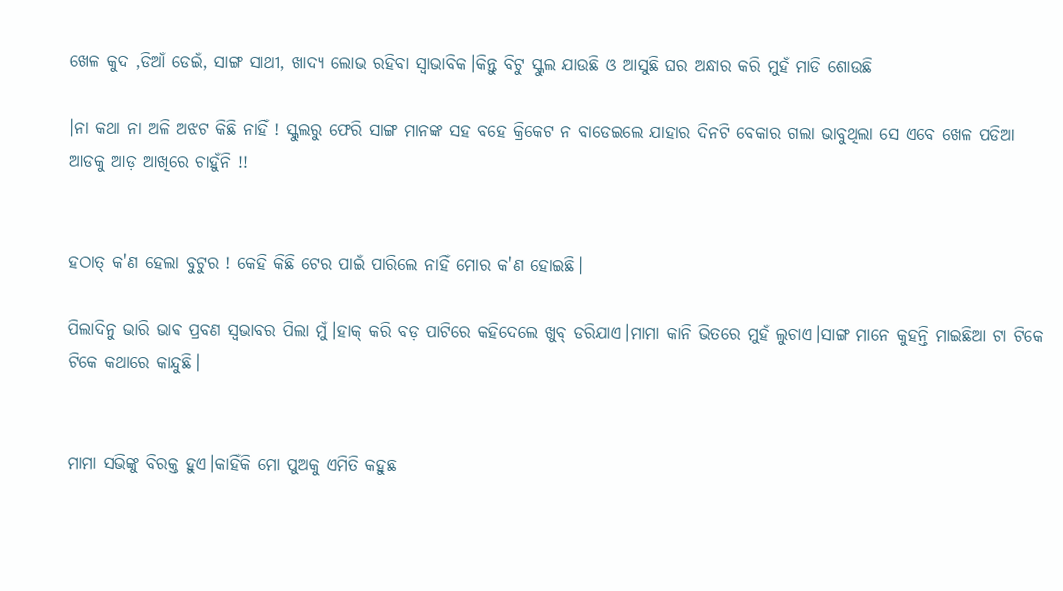ଖେଳ କୁଦ ,ଡିଆଁ ଡେଇଁ, ସାଙ୍ଗ ସାଥୀ, ଖାଦ୍ୟ ଲୋଭ ରହିବା ସ୍ୱାଭାବିକ।କିନ୍ତୁ ବିଟୁ ସ୍କୁଲ ଯାଉଛି ଓ ଆସୁଛି ଘର ଅନ୍ଧାର କରି ମୁହଁ ମାଡି ଶୋଉଛି

।ନା କଥା ନା ଅଳି ଅଝଟ କିଛି ନାହିଁ ! ସ୍କୁଲରୁ ଫେରି ସାଙ୍ଗ ମାନଙ୍କ ସହ ବହେ କ୍ରିକେଟ ନ ବାଡେଇଲେ ଯାହାର ଦିନଟି ବେକାର ଗଲା ଭାବୁଥିଲା ସେ ଏବେ ଖେଳ ପଡିଆ ଆଡକୁ ଆଡ଼ ଆଖିରେ ଚାହୁଁନି !!


ହଠାତ୍ କ'ଣ ହେଲା ବୁଟୁର ! କେହି କିଛି ଟେର ପାଇଁ ପାରିଲେ ନାହିଁ ମୋର କ'ଣ ହୋଇଛି।

ପିଲାଦିନୁ ଭାରି ଭାଵ ପ୍ରବଣ ସ୍ୱଭାବର ପିଲା ମୁଁ।ହାକ୍ କରି ବଡ଼ ପାଟିରେ କହିଦେଲେ ଖୁବ୍ ଡରିଯାଏ।ମାମା କାନି ଭିତରେ ମୁହଁ ଲୁଚାଏ।ସାଙ୍ଗ ମାନେ କୁହନ୍ତି ମାଇଛିଆ ଟା ଟିକେ ଟିକେ କଥାରେ କାନ୍ଦୁଛି।


ମାମା ସଭିଙ୍କୁ ବିରକ୍ତ ହୁଏ।କାହିଁକି ମୋ ପୁଅକୁ ଏମିତି କହୁଛ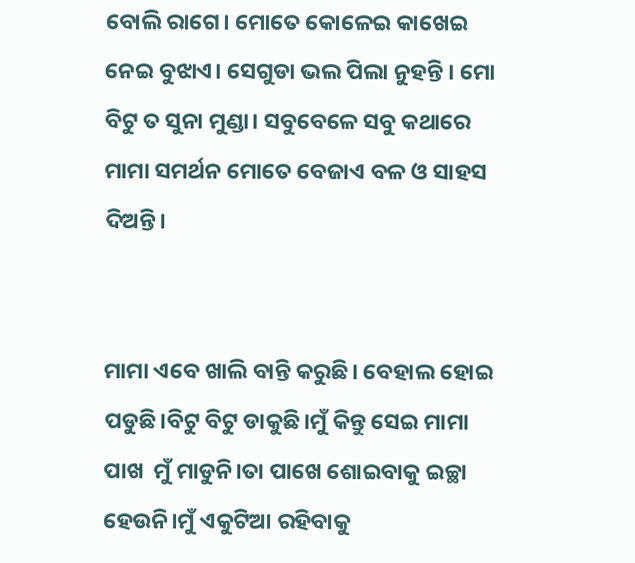ବୋଲି ରାଗେ। ମୋତେ କୋଳେଇ କାଖେଇ ନେଇ ବୁଝାଏ। ସେଗୁଡା ଭଲ ପିଲା ନୁହନ୍ତି । ମୋ ବିଟୁ ତ ସୁନା ମୁଣ୍ଡା। ସବୁବେଳେ ସବୁ କଥାରେ  ମାମା ସମର୍ଥନ ମୋତେ ବେଜାଏ ବଳ ଓ ସାହସ ଦିଅନ୍ତି।


ମାମା ଏବେ ଖାଲି ବାନ୍ତି କରୁଛି। ବେହାଲ ହୋଇ ପଡୁଛି।ବିଟୁ ବିଟୁ ଡାକୁଛି।ମୁଁ କିନ୍ତୁ ସେଇ ମାମା ପାଖ  ମୁଁ ମାଡୁନି।ତା ପାଖେ ଶୋଇବାକୁ ଇଚ୍ଛା ହେଉନି।ମୁଁ ଏକୁଟିଆ ରହିବାକୁ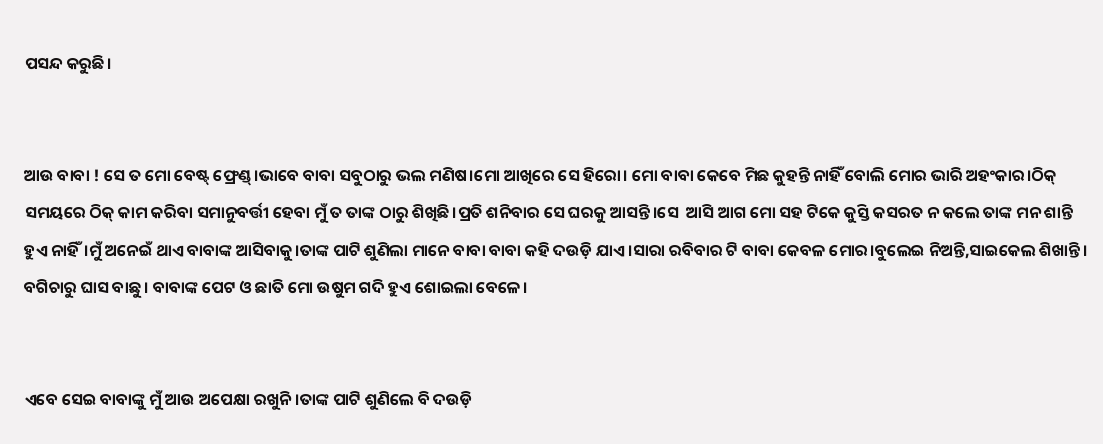ପସନ୍ଦ କରୁଛି।


ଆଉ ବାବା ! ସେ ତ ମୋ ବେଷ୍ଟ୍ ଫ୍ରେଣ୍ଡ୍।ଭାବେ ବାବା ସବୁଠାରୁ ଭଲ ମଣିଷ।ମୋ ଆଖିରେ ସେ ହିରୋ। ମୋ ବାବା କେବେ ମିଛ କୁହନ୍ତି ନାହିଁ ବୋଲି ମୋର ଭାରି ଅହଂକାର।ଠିକ୍ ସମୟରେ ଠିକ୍ କାମ କରିବା ସମାନୁବର୍ତ୍ତୀ ହେବା ମୁଁ ତ ତାଙ୍କ ଠାରୁ ଶିଖିଛି।ପ୍ରତି ଶନିବାର ସେ ଘରକୁ ଆସନ୍ତି।ସେ  ଆସି ଆଗ ମୋ ସହ ଟିକେ କୁସ୍ତି କସରତ ନ କଲେ ତାଙ୍କ ମନ ଶାନ୍ତି ହୁଏ ନାହିଁ।ମୁଁ ଅନେଇଁ ଥାଏ ବାବାଙ୍କ ଆସିବାକୁ।ତାଙ୍କ ପାଟି ଶୁଣିଲା ମାନେ ବାବା ବାବା କହି ଦଉଡ଼ି ଯାଏ।ସାରା ରବିବାର ଟି ବାବା କେବଳ ମୋର।ବୁଲେଇ ନିଅନ୍ତି,ସାଇକେଲ ଶିଖାନ୍ତି। ବଗିଚାରୁ ଘାସ ବାଛୁ । ବାବାଙ୍କ ପେଟ ଓ ଛାତି ମୋ ଉଷୁମ ଗଦି ହୁଏ ଶୋଇଲା ବେଳେ।


ଏବେ ସେଇ ବାବାଙ୍କୁ ମୁଁ ଆଉ ଅପେକ୍ଷା ରଖୁନି।ତାଙ୍କ ପାଟି ଶୁଣିଲେ ବି ଦଉଡ଼ି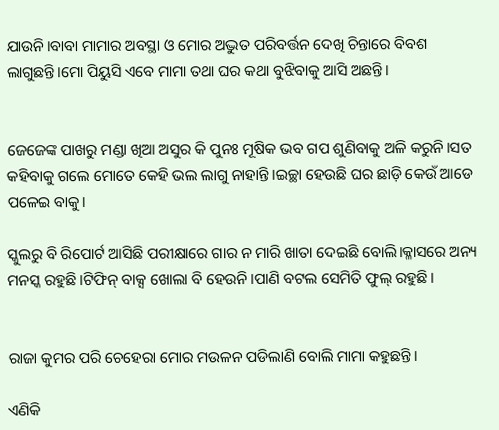ଯାଉନି।ବାବା ମାମାର ଅବସ୍ଥା ଓ ମୋର ଅଦ୍ଭୁତ ପରିବର୍ତ୍ତନ ଦେଖି ଚିନ୍ତାରେ ବିବଶ ଲାଗୁଛନ୍ତି।ମୋ ପିୟୁସି ଏବେ ମାମା ତଥା ଘର କଥା ବୁଝିବାକୁ ଆସି ଅଛନ୍ତି।


ଜେଜେଙ୍କ ପାଖରୁ ମଣ୍ଡା ଖିଆ ଅସୁର କି ପୁନଃ ମୂଷିକ ଭବ ଗପ ଶୁଣିବାକୁ ଅଳି କରୁନି।ସତ କହିବାକୁ ଗଲେ ମୋତେ କେହି ଭଲ ଲାଗୁ ନାହାନ୍ତି।ଇଚ୍ଛା ହେଉଛି ଘର ଛାଡ଼ି କେଉଁ ଆଡେ ପଳେଇ ବାକୁ।

ସ୍କୁଲରୁ ବି ରିପୋର୍ଟ ଆସିଛି ପରୀକ୍ଷାରେ ଗାର ନ ମାରି ଖାତା ଦେଇଛି ବୋଲି।କ୍ଳାସରେ ଅନ୍ୟ ମନସ୍କ ରହୁଛି।ଟିଫିନ୍ ବାକ୍ସ ଖୋଲା ବି ହେଉନି।ପାଣି ବଟଲ ସେମିତି ଫୁଲ୍ ରହୁଛି।


ରାଜା କୁମର ପରି ଚେହେରା ମୋର ମଉଳନ ପଡିଲାଣି ବୋଲି ମାମା କହୁଛନ୍ତି।

ଏଣିକି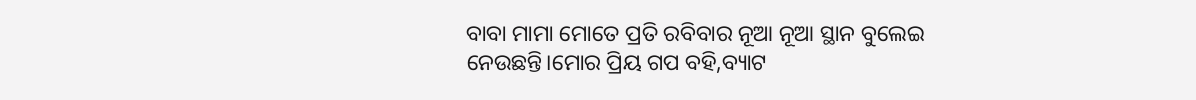ବାବା ମାମା ମୋତେ ପ୍ରତି ରବିବାର ନୂଆ ନୂଆ ସ୍ଥାନ ବୁଲେଇ ନେଉଛନ୍ତି।ମୋର ପ୍ରିୟ ଗପ ବହି,ବ୍ୟାଟ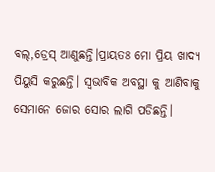ବଲ୍,ଡ୍ରେସ୍ ଆଣୁଛନ୍ତି।ପ୍ରାୟତଃ ମୋ ପ୍ରିୟ ଖାଦ୍ୟ ପିୟୁସି କରୁଛନ୍ତି। ସ୍ୱଭାବିକ ଅବସ୍ଥା କୁ ଆଣିବାକୁ ସେମାନେ ଜୋର ସୋର ଲାଗି ପଡିଛନ୍ତି।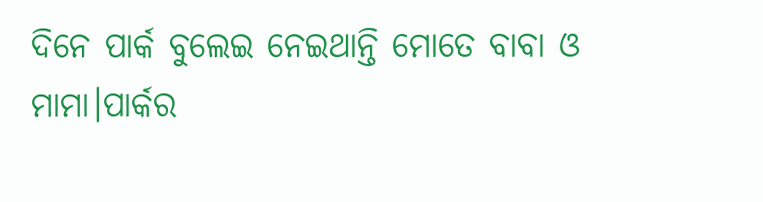ଦିନେ ପାର୍କ ବୁଲେଇ ନେଇଥାନ୍ତି ମୋତେ ବାବା ଓ ମାମା।ପାର୍କର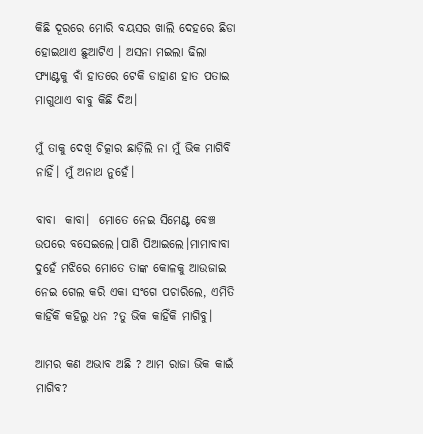କିଛି ଦୂରରେ ମୋରି ବୟସର ଖାଲି ଦେହରେ ଛିଡା ହୋଇଥାଏ ଛୁଆଟିଏ । ଅସନା ମଇଲା ଢିଲା ଫ୍ୟାଣ୍ଟକୁ ବାଁ ହାତରେ ଟେକି ଡାହାଣ ହାତ ପତାଇ ମାଗୁଥାଏ ବାବୁ କିଛି ଦିଅ।

ମୁଁ ତାକୁ ଦେଖି ଚିତ୍କାର ଛାଡ଼ିଲି ନା ମୁଁ ଭିକ ମାଗିବି ନାହିଁ। ମୁଁ ଅନାଥ ନୁହେଁ।

ବାବା  କାବା।  ମୋତେ ନେଇ ସିମେଣ୍ଟ ବେଞ୍ଚ ଉପରେ ବସେଇଲେ।ପାଣି ପିଆଇଲେ।ମାମାବାବା ଦୁହେଁ ମଝିରେ ମୋତେ ତାଙ୍କ କୋଳକୁ ଆଉଜାଇ ନେଇ ଗେଲ କରି ଏକା ସଂଗେ ପଚାରିଲେ, ଏମିତି କାହିଁକି କହିଲୁ ଧନ ?ତୁ ଭିକ କାହିଁକି ମାଗିବୁ।

ଆମର କଣ ଅଭାବ ଅଛି ? ଆମ ରାଜା ଭିକ କାଇଁ ମାଗିବ?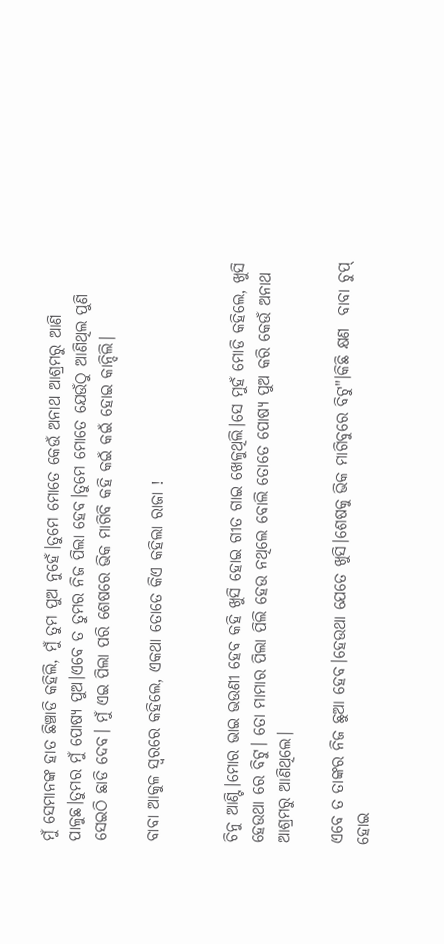ମୁଁ ସେମାନଙ୍କ ହାତ ଛିଞ୍ଚାଡି କହିଲି, ମୁଁ ତୁମ ପୁଅ ନୁହେଁ।ତୁମେ ମୋତେ କେଉଁ ଅନାଥ ଆଶ୍ରମରୁ ଆଣି ପାଳୁଛ।ତୁମର ମୁଁ ପୋଷ୍ୟ ପୁଅ।ଏବେ ତ ତୁମର ନିଜ ପିଲା ହେବ।ତୁମେ ମୋତେ ଯେଉଁଠୁ ଆଣିଥିଲ ପୁଣି ସେଇଠି ଛାଡି ଦେବ। ମୁଁ ଏଇ ପିଲା ପରି ଶେଷରେ ଭିକ ମାଗିବି କହି କଇଁ କଇଁ ହୋଇ କାନ୍ଦିଲି।

ବାବା ଆକୁଳ ସ୍ୱରରେ କହିଲେ, ଏକଥା ତୋତେ କିଏ କହିଲା ରାଜା !


ଚିନୁ ଆଣ୍ଟି।ମୋର ଭାଇ ଭଉଣୀ ହେବ କହି ଖୁସି ହୋଇ ଗୀତ ଗାଇ ଖେଳୁଥିଲି।ସେ ମୁହଁ ମୋଡି କହିଲେ, ଖୁସି ହେଉଥା ରେ ବିଟୁ। ତୋ ମାମାର ପିଲା ପିଲି ହେଉ ନଥିଲେ ବୋଲି ତୋତେ ପୋଷ୍ୟ ପୁଅ କରି କେଉଁ ଅନାଥ ଆଶ୍ରମରୁ ଆଣିଥିଲେ।

ଏବେ ତ ତାଙ୍କର ନିଜ ଛୁଆ ହେବ।ହେଉଥା ଯେତେ ଖୁସି।ଶେଷକୁ ଭିକ ମାଗିବୁରେ ବିଟୁ"।କିଛି କ୍ଷଣ  ବାବା ଚୁପ୍ ହୋଇ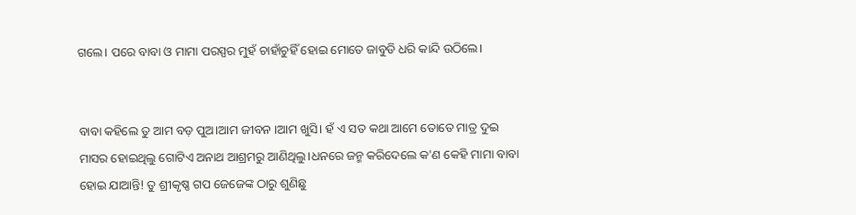ଗଲେ। ପରେ ବାବା ଓ ମାମା ପରସ୍ପର ମୁହଁ ଚାହାଁଚୁହିଁ ହୋଇ ମୋତେ ଜାବୁଡି ଧରି କାନ୍ଦି ଉଠିଲେ।


ବାବା କହିଲେ ତୁ ଆମ ବଡ଼ ପୁଅ।ଆମ ଜୀବନ ।ଆମ ଖୁସି। ହଁ ଏ ସତ କଥା ଆମେ ତୋତେ ମାତ୍ର ଦୁଇ ମାସର ହୋଇଥିଲୁ ଗୋଟିଏ ଅନାଥ ଆଶ୍ରମରୁ ଆଣିଥିଲୁ।ଧନରେ ଜନ୍ମ କରିଦେଲେ କ'ଣ କେହି ମାମା ବାବା ହୋଇ ଯାଆନ୍ତି! ତୁ ଶ୍ରୀକୃଷ୍ଣ ଗପ ଜେଜେଙ୍କ ଠାରୁ ଶୁଣିଛୁ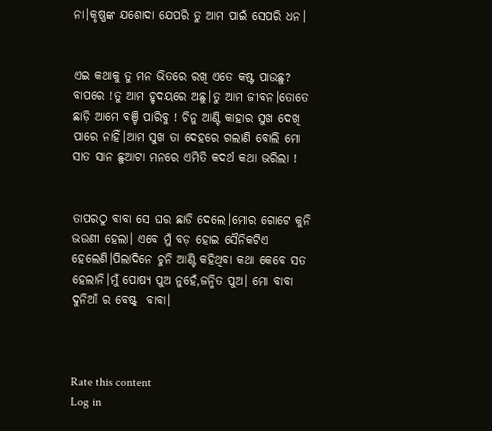ନା।କୃଷ୍ଣଙ୍କ ଯଶୋଦା ଯେପରି ତୁ ଆମ ପାଇଁ ସେପରି ଧନ।


ଏଇ କଥାକୁ ତୁ ମନ ଭିତରେ ରଖି ଏତେ କଷ୍ଟ ପାଉଛୁ? ବାପରେ !ତୁ ଆମ ହୃଦୟରେ ଅଛୁ।ତୁ ଆମ ଜୀବନ।ତୋତେ ଛାଡ଼ି ଆମେ ବଞ୍ଚି ପାରିବୁ ! ଚିନୁ ଆଣ୍ଟି କାହାର ସୁଖ ଦେଖି ପାରେ ନାହିଁ।ଆମ ସୁଖ ତା ଦେହରେ ଗଲାଣି ବୋଲି ମୋ ସାତ ସାନ ଛୁଆଟା ମନରେ ଏମିତି କଦର୍ଥ କଥା ଭରିଲା !


ତାପରଠୁ ବାବା ସେ ଘର ଛାଡି ଦେଲେ।ମୋର ଗୋଟେ କୁନି ଭଉଣୀ ହେଲା। ଏବେ ମୁଁ ବଡ଼ ହୋଇ ସୈନିକଟିଏ ହେଲେଣି।ପିଲାଦିନେ ଚୁନି ଆଣ୍ଟି କହିଥିବା କଥା କେବେ ସତ ହେଲାନି।ମୁଁ ପୋଷ୍ୟ ପୁଅ ନୁହେଁ,ଜନ୍ମିତ ପୁଅ। ମୋ ବାବା  ଦୁନିଆଁ ର ବେଷ୍ଟ୍  ବାବା।



Rate this content
Log in